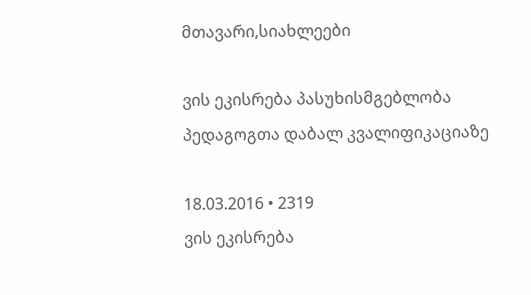მთავარი,სიახლეები

ვის ეკისრება პასუხისმგებლობა პედაგოგთა დაბალ კვალიფიკაციაზე

18.03.2016 • 2319
ვის ეკისრება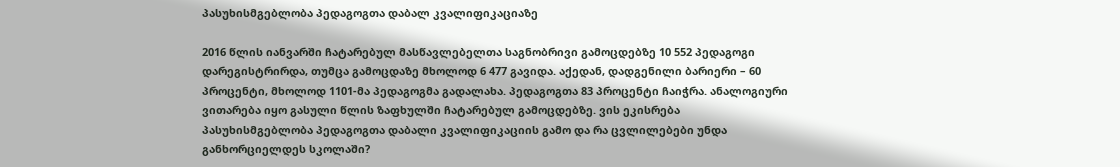პასუხისმგებლობა პედაგოგთა დაბალ კვალიფიკაციაზე

2016 წლის იანვარში ჩატარებულ მასწავლებელთა საგნობრივი გამოცდებზე 10 552 პედაგოგი დარეგისტრირდა, თუმცა გამოცდაზე მხოლოდ 6 477 გავიდა. აქედან, დადგენილი ბარიერი – 60 პროცენტი, მხოლოდ 1101-მა პედაგოგმა გადალახა. პედაგოგთა 83 პროცენტი ჩაიჭრა. ანალოგიური ვითარება იყო გასული წლის ზაფხულში ჩატარებულ გამოცდებზე. ვის ეკისრება პასუხისმგებლობა პედაგოგთა დაბალი კვალიფიკაციის გამო და რა ცვლილებები უნდა განხორციელდეს სკოლაში?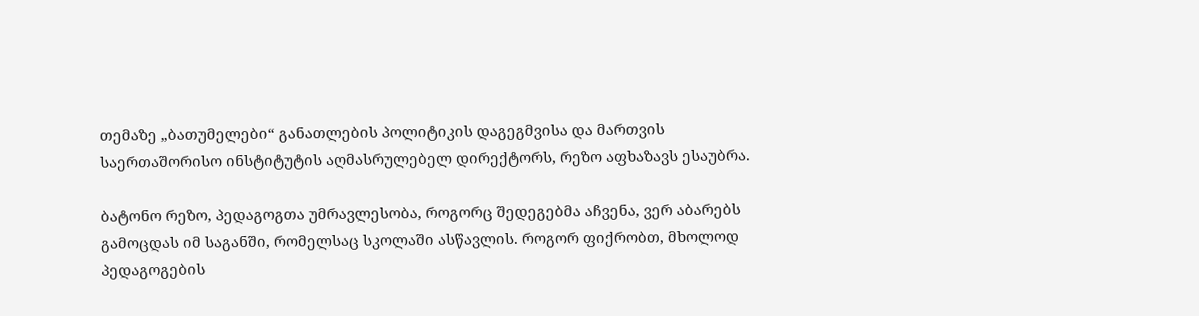თემაზე „ბათუმელები“ განათლების პოლიტიკის დაგეგმვისა და მართვის საერთაშორისო ინსტიტუტის აღმასრულებელ დირექტორს, რეზო აფხაზავს ესაუბრა.

ბატონო რეზო, პედაგოგთა უმრავლესობა, როგორც შედეგებმა აჩვენა, ვერ აბარებს გამოცდას იმ საგანში, რომელსაც სკოლაში ასწავლის. როგორ ფიქრობთ, მხოლოდ პედაგოგების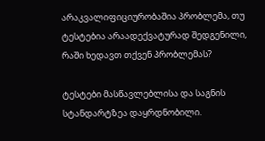არაკვალიფიციურობაშია პრობლემა, თუ ტესტებია არაადექვატურად შედგენილი, რაში ხედავთ თქვენ პრობლემას?

ტესტები მასწავლებლისა და საგნის სტანდარტზეა დაყრდნობილი.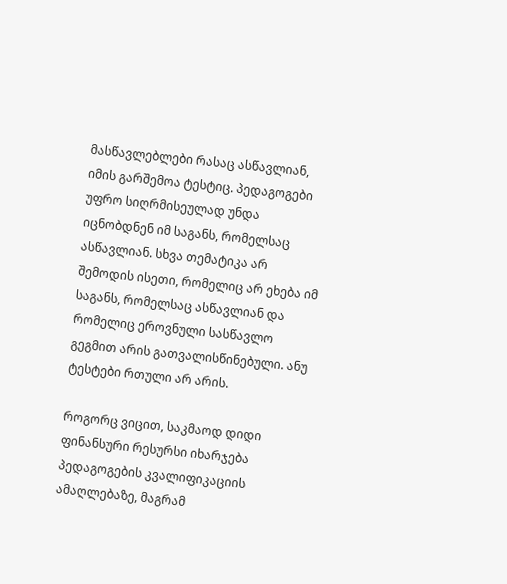მასწავლებლები რასაც ასწავლიან, იმის გარშემოა ტესტიც. პედაგოგები უფრო სიღრმისეულად უნდა იცნობდნენ იმ საგანს, რომელსაც ასწავლიან. სხვა თემატიკა არ შემოდის ისეთი, რომელიც არ ეხება იმ საგანს, რომელსაც ასწავლიან და რომელიც ეროვნული სასწავლო გეგმით არის გათვალისწინებული. ანუ ტესტები რთული არ არის.

როგორც ვიცით, საკმაოდ დიდი ფინანსური რესურსი იხარჯება პედაგოგების კვალიფიკაციის ამაღლებაზე, მაგრამ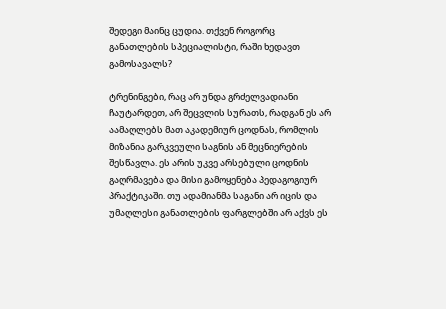შედეგი მაინც ცუდია. თქვენ როგორც განათლების სპეციალისტი, რაში ხედავთ გამოსავალს?

ტრენინგები, რაც არ უნდა გრძელვადიანი ჩაუტარდეთ, არ შეცვლის სურათს, რადგან ეს არ აამაღლებს მათ აკადემიურ ცოდნას, რომლის მიზანია გარკვეული საგნის ან მეცნიერების შესწავლა. ეს არის უკვე არსებული ცოდნის გაღრმავება და მისი გამოყენება პედაგოგიურ პრაქტიკაში. თუ ადამიანმა საგანი არ იცის და უმაღლესი განათლების ფარგლებში არ აქვს ეს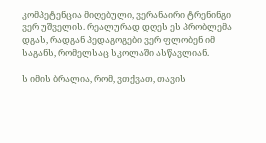კომპეტენცია მიღებული, ვერანაირი ტრენინგი ვერ უშველის. რეალურად დღეს ეს პრობლემა დგას, რადგან პედაგოგები ვერ ფლობენ იმ საგანს, რომელსაც სკოლაში ასწავლიან.

ს იმის ბრალია, რომ, ვთქვათ, თავის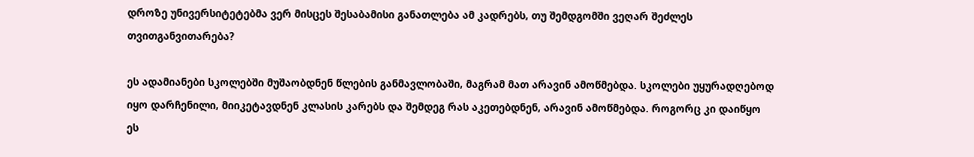დროზე უნივერსიტეტებმა ვერ მისცეს შესაბამისი განათლება ამ კადრებს, თუ შემდგომში ვეღარ შეძლეს თვითგანვითარება?

ეს ადამიანები სკოლებში მუშაობდნენ წლების განმავლობაში, მაგრამ მათ არავინ ამოწმებდა. სკოლები უყურადღებოდ იყო დარჩენილი, მიიკეტავდნენ კლასის კარებს და შემდეგ რას აკეთებდნენ, არავინ ამოწმებდა. როგორც კი დაიწყო ეს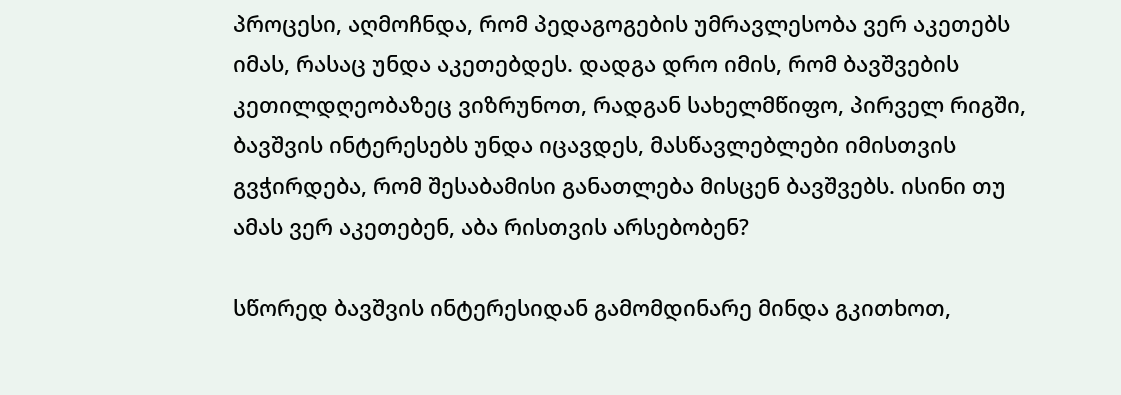პროცესი, აღმოჩნდა, რომ პედაგოგების უმრავლესობა ვერ აკეთებს იმას, რასაც უნდა აკეთებდეს. დადგა დრო იმის, რომ ბავშვების კეთილდღეობაზეც ვიზრუნოთ, რადგან სახელმწიფო, პირველ რიგში, ბავშვის ინტერესებს უნდა იცავდეს, მასწავლებლები იმისთვის გვჭირდება, რომ შესაბამისი განათლება მისცენ ბავშვებს. ისინი თუ ამას ვერ აკეთებენ, აბა რისთვის არსებობენ?

სწორედ ბავშვის ინტერესიდან გამომდინარე მინდა გკითხოთ,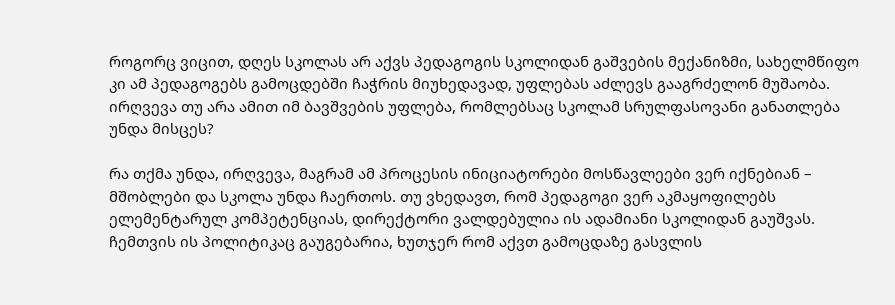როგორც ვიცით, დღეს სკოლას არ აქვს პედაგოგის სკოლიდან გაშვების მექანიზმი, სახელმწიფო კი ამ პედაგოგებს გამოცდებში ჩაჭრის მიუხედავად, უფლებას აძლევს გააგრძელონ მუშაობა. ირღვევა თუ არა ამით იმ ბავშვების უფლება, რომლებსაც სკოლამ სრულფასოვანი განათლება უნდა მისცეს?

რა თქმა უნდა, ირღვევა, მაგრამ ამ პროცესის ინიციატორები მოსწავლეები ვერ იქნებიან – მშობლები და სკოლა უნდა ჩაერთოს. თუ ვხედავთ, რომ პედაგოგი ვერ აკმაყოფილებს ელემენტარულ კომპეტენციას, დირექტორი ვალდებულია ის ადამიანი სკოლიდან გაუშვას. ჩემთვის ის პოლიტიკაც გაუგებარია, ხუთჯერ რომ აქვთ გამოცდაზე გასვლის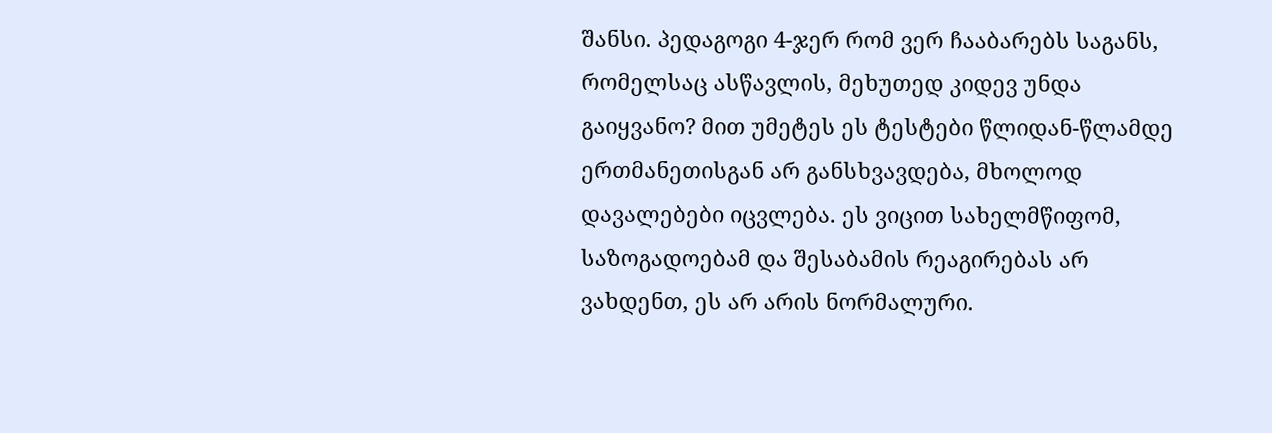შანსი. პედაგოგი 4-ჯერ რომ ვერ ჩააბარებს საგანს, რომელსაც ასწავლის, მეხუთედ კიდევ უნდა გაიყვანო? მით უმეტეს ეს ტესტები წლიდან-წლამდე ერთმანეთისგან არ განსხვავდება, მხოლოდ დავალებები იცვლება. ეს ვიცით სახელმწიფომ, საზოგადოებამ და შესაბამის რეაგირებას არ ვახდენთ, ეს არ არის ნორმალური.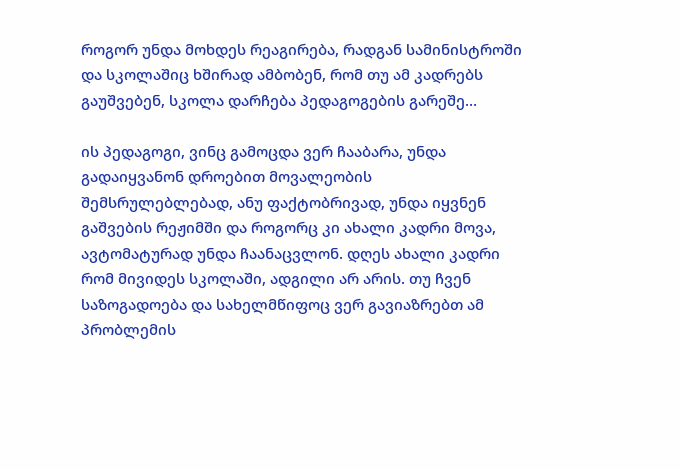როგორ უნდა მოხდეს რეაგირება, რადგან სამინისტროში და სკოლაშიც ხშირად ამბობენ, რომ თუ ამ კადრებს გაუშვებენ, სკოლა დარჩება პედაგოგების გარეშე…

ის პედაგოგი, ვინც გამოცდა ვერ ჩააბარა, უნდა გადაიყვანონ დროებით მოვალეობის შემსრულებლებად, ანუ ფაქტობრივად, უნდა იყვნენ გაშვების რეჟიმში და როგორც კი ახალი კადრი მოვა, ავტომატურად უნდა ჩაანაცვლონ. დღეს ახალი კადრი რომ მივიდეს სკოლაში, ადგილი არ არის. თუ ჩვენ საზოგადოება და სახელმწიფოც ვერ გავიაზრებთ ამ პრობლემის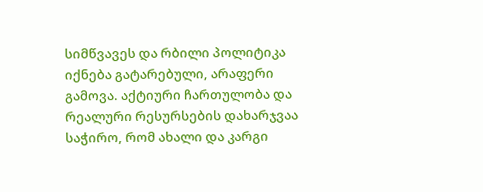სიმწვავეს და რბილი პოლიტიკა იქნება გატარებული, არაფერი გამოვა. აქტიური ჩართულობა და რეალური რესურსების დახარჯვაა საჭირო, რომ ახალი და კარგი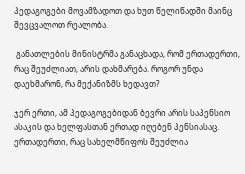პედაგოგები მოვამზადოთ და ხუთ წელიწადში მაინც შევცვალოთ რეალობა.

 განათლების მინისტრმა განაცხადა, რომ ერთადერთი, რაც შეუძლიათ, არის დახმარება. როგორ უნდა დაეხმარონ, რა მექანიზმს ხედავთ?

ჯერ ერთი, ამ პედაგოგებიდან ბევრი არის საპენსიო ასაკის და ხელფასთან ერთად იღებენ პენსიასაც. ერთადერთი, რაც სახელმწიფოს შეუძლია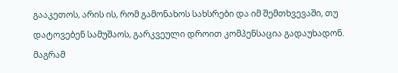გააკეთოს, არის ის, რომ გამონახოს სახსრები და იმ შემთხვევაში, თუ დატოვებენ სამუშაოს, გარკვეული დროით კომპენსაცია გადაუხადონ. მაგრამ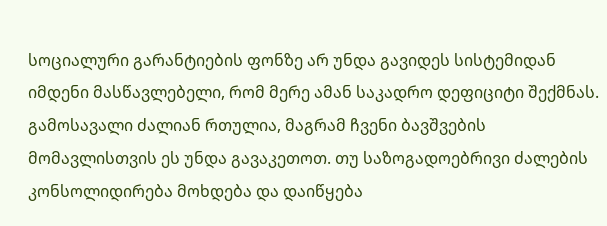სოციალური გარანტიების ფონზე არ უნდა გავიდეს სისტემიდან იმდენი მასწავლებელი, რომ მერე ამან საკადრო დეფიციტი შექმნას. გამოსავალი ძალიან რთულია, მაგრამ ჩვენი ბავშვების მომავლისთვის ეს უნდა გავაკეთოთ. თუ საზოგადოებრივი ძალების კონსოლიდირება მოხდება და დაიწყება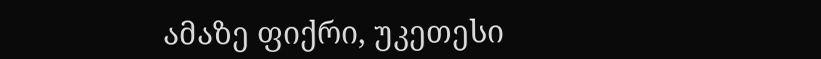ამაზე ფიქრი, უკეთესი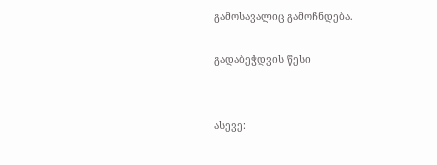გამოსავალიც გამოჩნდება.

გადაბეჭდვის წესი


ასევე: